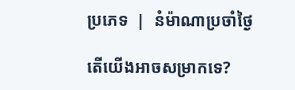ប្រភេទ  |  នំម៉ាណាប្រចាំថ្ងៃ

តើយើងអាចសម្រាកទេ?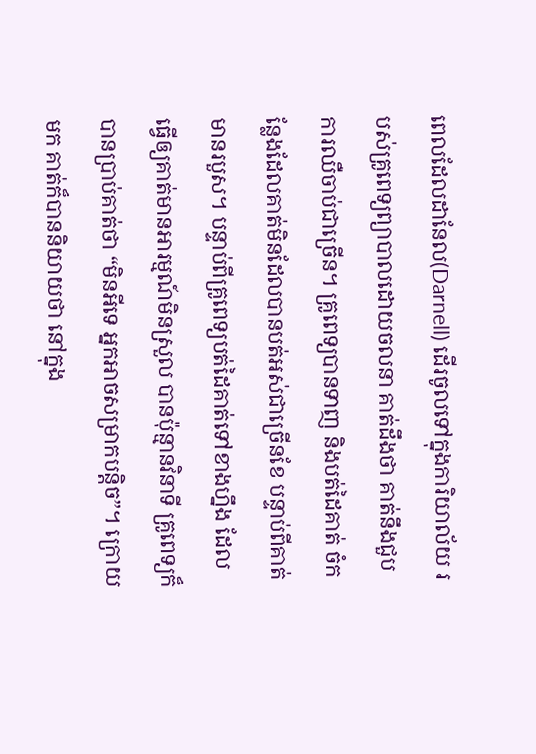ពេលដែលដានែល(Darnell) ដើរចូលទៅក្នុងការិយាល័យ របស់គ្រូពេទ្យព្យាបាលដោយចលនា គាត់ដឹងថា គាត់នឹងជួបការឈឺចាប់ជាច្រើន។ គ្រូពេទ្យបានទាញ និងបត់ដៃគាត់ ចំកន្លែងដែលគាត់មិនដែលបានបត់អស់ជាច្រើនខែ បន្ទាប់ពីគាត់មានរបួស។ បន្ទាប់ពីគ្រូពេទ្យបត់ដៃគាត់ទៅខាងហ្នឹង ដែលធ្វើឲ្យគាត់មានអារម្មណ៍មិនស្រួល បានប៉ុន្មានវិនាទី គ្រូពេទ្យក៏បានប្រាប់គាត់ថា “មិនអីទេ អ្នកអាចសម្រាកបន្តិច”។ ក្រោយមក គាត់ក៏បាននិយាយថា នៅក្នុង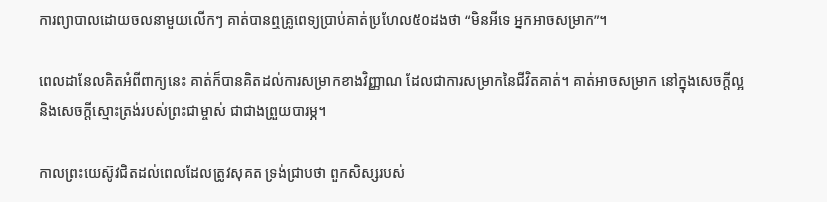ការព្យាបាលដោយចលនាមួយលើកៗ គាត់បានឮគ្រូពេទ្យប្រាប់គាត់ប្រហែល៥០ដងថា “មិនអីទេ អ្នកអាចសម្រាក”។

ពេលដានែលគិតអំពីពាក្យនេះ គាត់ក៏បានគិតដល់ការសម្រាកខាងវិញ្ញាណ ដែលជាការសម្រាកនៃជីវិតគាត់។ គាត់អាចសម្រាក នៅក្នុងសេចក្តីល្អ និងសេចក្តីស្មោះត្រង់របស់ព្រះជាម្ចាស់ ជាជាងព្រួយបារម្ភ។

កាលព្រះយេស៊ូវជិតដល់ពេលដែលត្រូវសុគត ទ្រង់ជ្រាបថា ពួកសិស្សរបស់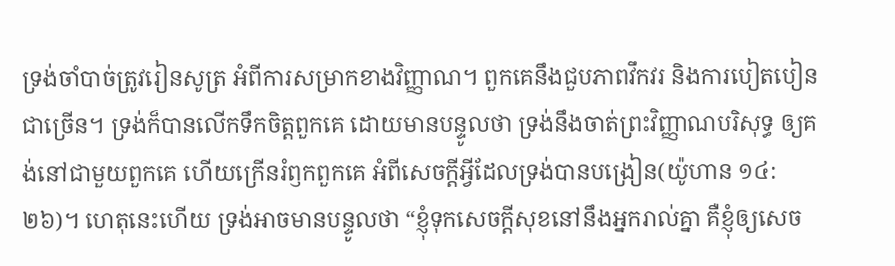ទ្រង់ចាំបាច់ត្រូវរៀនសូត្រ អំពីការសម្រាកខាងវិញ្ញាណ។ ពួកគេនឹងជួបភាពវឹកវរ និងការបៀតបៀនជាច្រើន។ ទ្រង់ក៏បានលើកទឹកចិត្តពួកគេ ដោយមានបន្ទូលថា ទ្រង់នឹងចាត់ព្រះវិញ្ញាណបរិសុទ្ធ ឲ្យគង់នៅជាមួយពួកគេ ហើយក្រើនរំឭកពួកគេ អំពីសេចក្តីអ្វីដែលទ្រង់បានបង្រៀន(យ៉ូហាន ១៤:២៦)។ ហេតុនេះហើយ ទ្រង់អាចមានបន្ទូលថា “ខ្ញុំទុកសេចក្តីសុខនៅនឹងអ្នករាល់គ្នា គឺខ្ញុំឲ្យសេច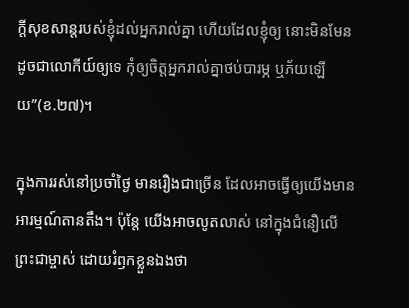ក្តីសុខសាន្តរបស់ខ្ញុំដល់អ្នករាល់គ្នា ហើយដែលខ្ញុំឲ្យ នោះមិនមែនដូចជាលោកីយ៍ឲ្យទេ កុំឲ្យចិត្តអ្នករាល់គ្នាថប់បារម្ភ ឬភ័យឡើយ”(ខ.២៧)។

ក្នុងការរស់នៅប្រចាំថ្ងៃ មានរឿងជាច្រើន ដែលអាចធ្វើឲ្យយើងមានអារម្មណ៍តានតឹង។ ប៉ុន្តែ យើងអាចលូតលាស់ នៅក្នុងជំនឿលើព្រះជាម្ចាស់ ដោយរំឭកខ្លួនឯងថា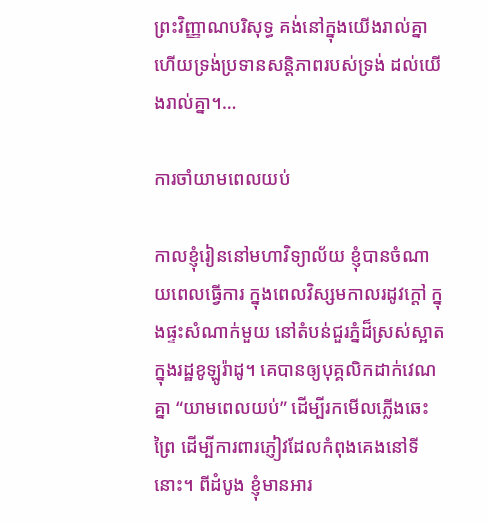ព្រះវិញ្ញាណបរិសុទ្ធ គង់នៅក្នុងយើងរាល់គ្នា ហើយទ្រង់ប្រទានសន្តិភាពរបស់ទ្រង់ ដល់យើងរាល់គ្នា។…

ការចាំយាមពេលយប់

កាលខ្ញុំរៀននៅមហាវិទ្យាល័យ ខ្ញុំបានចំណាយពេលធ្វើការ ក្នុងពេលវិស្សមកាលរដូវក្តៅ ក្នុងផ្ទះសំណាក់មួយ នៅតំបន់ជួរភ្នំដ៏ស្រស់ស្អាត ក្នុងរដ្ឋខូឡូរ៉ាដូ។ គេបានឲ្យបុគ្គលិកដាក់វេណគ្នា “យាមពេលយប់” ដើម្បីរកមើលភ្លើងឆេះព្រៃ ដើម្បីការពារភ្ញៀវដែលកំពុងគេងនៅទីនោះ។ ពីដំបូង ខ្ញុំមានអារ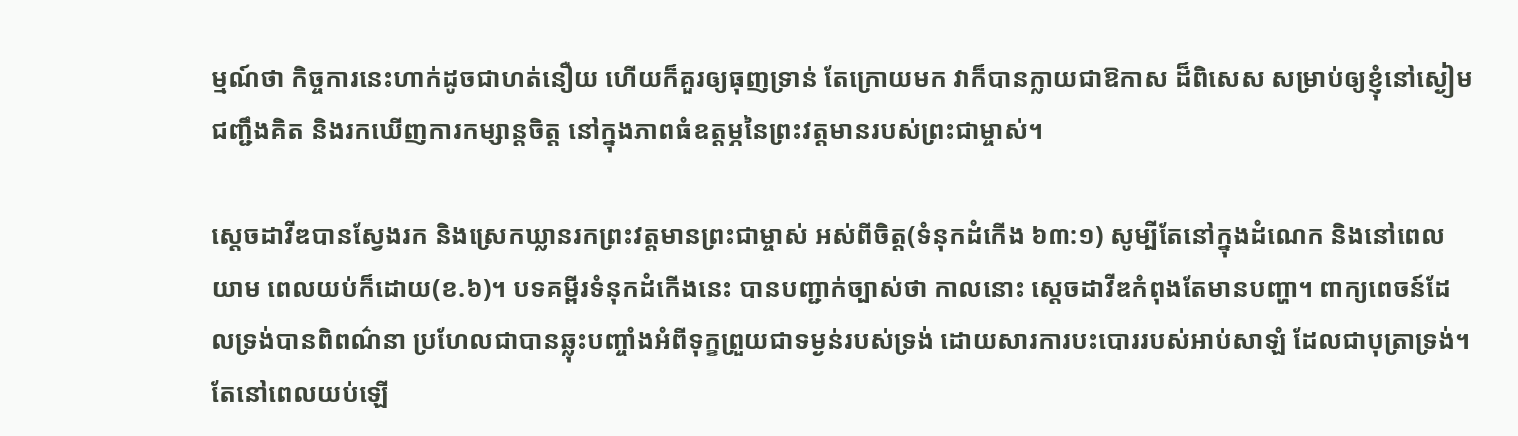ម្មណ៍ថា កិច្ចការនេះហាក់ដូចជាហត់នឿយ ហើយក៏គួរឲ្យធុញទ្រាន់ តែក្រោយមក វាក៏បានក្លាយជាឱកាស ដ៏ពិសេស សម្រាប់ឲ្យខ្ញុំនៅស្ងៀម ជញ្ជឹងគិត និងរកឃើញការកម្សាន្តចិត្ត នៅក្នុងភាពធំឧត្តម្ភនៃព្រះវត្តមានរបស់ព្រះជាម្ចាស់។

ស្តេចដាវីឌបានស្វែងរក និងស្រេកឃ្លានរកព្រះវត្តមានព្រះជាម្ចាស់ អស់ពីចិត្ត(ទំនុកដំកើង ៦៣:១) សូម្បីតែនៅក្នុងដំណេក និងនៅពេលយាម ពេលយប់ក៏ដោយ(ខ.៦)។ បទគម្ពីរទំនុកដំកើងនេះ បានបញ្ជាក់ច្បាស់ថា កាលនោះ ស្តេចដាវីឌកំពុងតែមានបញ្ហា។ ពាក្យពេចន៍ដែលទ្រង់បានពិពណ៌នា ប្រហែលជាបានឆ្លុះបញ្ចាំងអំពីទុក្ខព្រួយជាទម្ងន់របស់ទ្រង់ ដោយសារការបះបោររបស់អាប់សាឡំ ដែលជាបុត្រាទ្រង់។ តែនៅពេលយប់ឡើ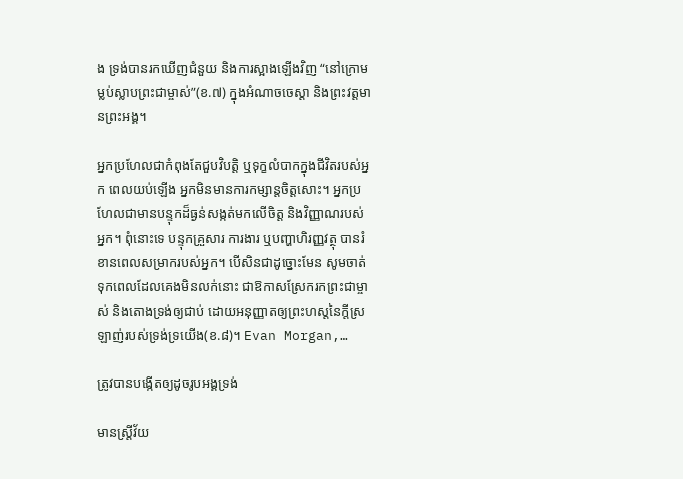ង ទ្រង់បានរកឃើញជំនួយ និងការស្អាងឡើងវិញ “នៅក្រោមម្លប់ស្លាបព្រះជាម្ចាស់”(ខ.៧) ក្នុងអំណាចចេស្តា និងព្រះវត្តមានព្រះអង្គ។

អ្នកប្រហែលជាកំពុងតែជួបវិបត្តិ ឬទុក្ខលំបាកក្នុងជីវិតរបស់អ្នក ពេលយប់ឡើង អ្នកមិនមានការកម្សាន្តចិត្តសោះ។ អ្នកប្រហែលជាមានបន្ទុកដ៏ធ្ងន់សង្កត់មកលើចិត្ត និងវិញ្ញាណរបស់អ្នក។ ពុំនោះទេ បន្ទុកគ្រួសារ ការងារ ឬបញ្ហាហិរញ្ញវត្ថុ បានរំខានពេលសម្រាករបស់អ្នក។ បើសិនជាដូច្នោះមែន សូមចាត់ទុកពេលដែលគេងមិនលក់នោះ ជាឱកាសស្រែករកព្រះជាម្ចាស់ និងតោងទ្រង់ឲ្យជាប់ ដោយអនុញ្ញាតឲ្យព្រះហស្តនៃក្តីស្រឡាញ់របស់ទ្រង់ទ្រយើង(ខ.៨)។ Evan Morgan,…

ត្រូវបានបង្កើតឲ្យដូចរូបអង្គទ្រង់

មានស្រ្តីវ័យ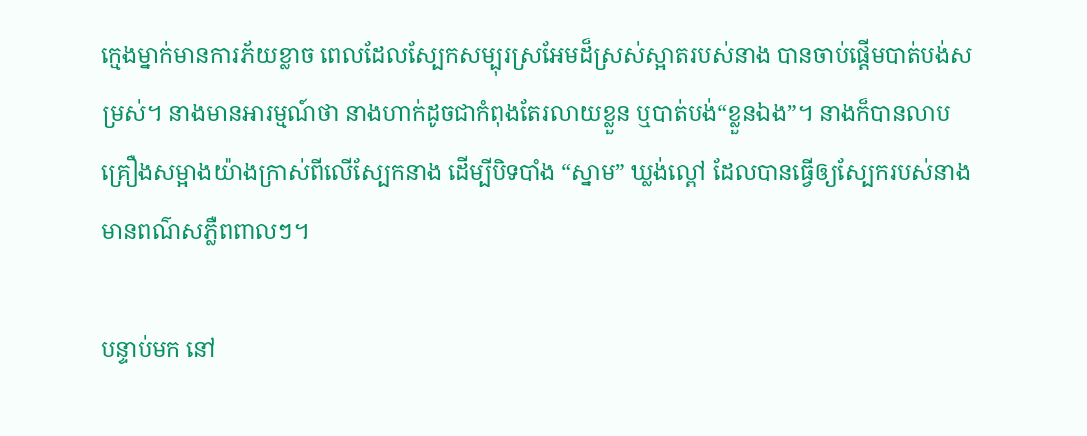ក្មេងម្នាក់មានការភ័យខ្លាច ពេលដែលស្បែកសម្បុរស្រអែមដ៏ស្រស់ស្អាតរបស់នាង បានចាប់ផ្តើមបាត់បង់សម្រស់។ នាងមានអារម្មណ៍ថា នាងហាក់ដូចជាកំពុងតែរលាយខ្លួន ឬបាត់បង់“ខ្លួនឯង”។ នាងក៏បានលាបគ្រឿងសម្អាងយ៉ាងក្រាស់ពីលើស្បែកនាង ដើម្បីបិទបាំង “ស្នាម” ឃ្លង់ល្ពៅ ដែលបានធ្វើឲ្យស្បែករបស់នាងមានពណ៌សភ្លឺពពាលៗ។

បន្ទាប់មក នៅ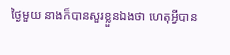ថ្ងៃមួយ នាងក៏បានសួរខ្លួនឯងថា ហេតុអ្វីបាន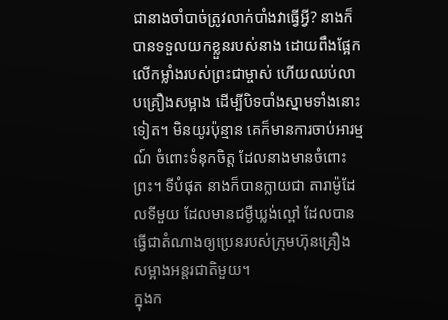ជានាងចាំបាច់ត្រូវលាក់បាំងវាធ្វើអ្វី? នាងក៏បានទទួលយកខ្លួនរបស់នាង ដោយពឹងផ្អែកលើកម្លាំងរបស់ព្រះជាម្ចាស់ ហើយឈប់លាបគ្រឿងសម្អាង ដើម្បីបិទបាំងស្នាមទាំងនោះទៀត។ មិនយូរប៉ុន្មាន គេក៏មានការចាប់អារម្មណ៍ ចំពោះទំនុកចិត្ត ដែលនាងមានចំពោះព្រះ។ ទីបំផុត នាងក៏បានក្លាយជា តារាម៉ូដែលទីមួយ ដែលមានជម្ងឺឃ្លង់ល្ពៅ ដែលបានធ្វើជាតំណាងឲ្យប្រេនរបស់ក្រុមហ៊ុនគ្រឿងសម្អាងអន្តរជាតិមួយ។
ក្នុងក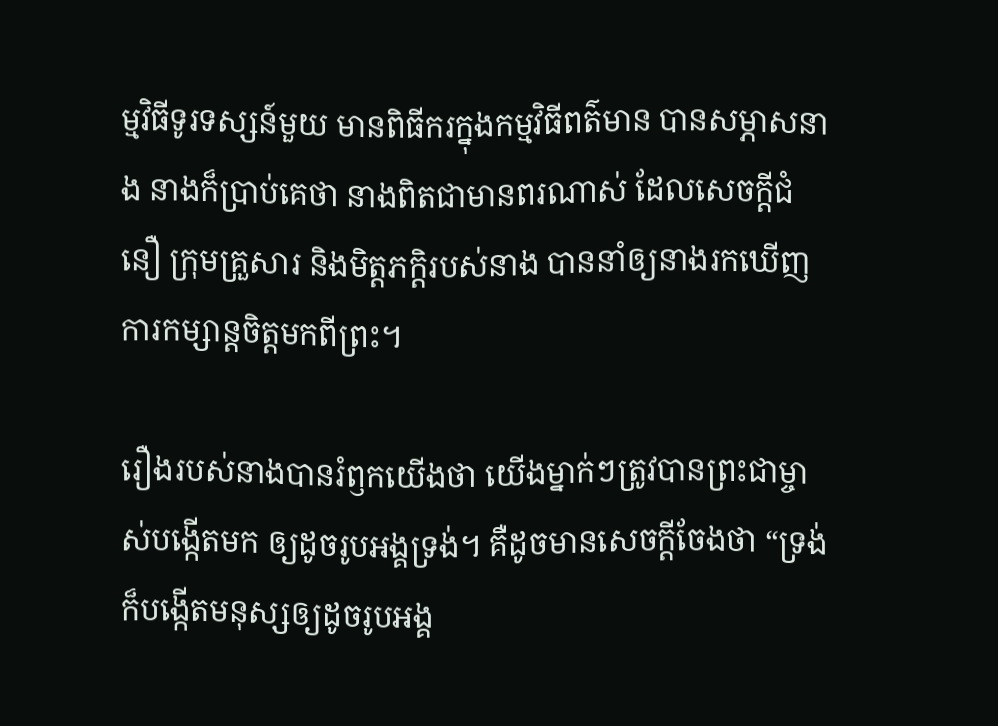ម្មវិធីទូរទស្សន៍មួយ មានពិធីករក្នុងកម្មវិធីពត៌មាន បានសម្ភាសនាង នាងក៏ប្រាប់គេថា នាងពិតជាមានពរណាស់ ដែលសេចក្តីជំនឿ ក្រុមគ្រួសារ និងមិត្តភក្តិរបស់នាង បាននាំឲ្យនាងរកឃើញការកម្សាន្តចិត្តមកពីព្រះ។

រឿងរបស់នាងបានរំឭកយើងថា យើងម្នាក់ៗត្រូវបានព្រះជាម្ចាស់បង្កើតមក ឲ្យដូចរូបអង្គទ្រង់។ គឺដូចមានសេចក្តីចែងថា “ទ្រង់ក៏បង្កើតមនុស្សឲ្យដូចរូបអង្គ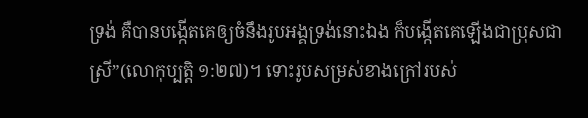ទ្រង់ គឺបានបង្កើតគេឲ្យចំនឹងរូបអង្គទ្រង់នោះឯង ក៏បង្កើតគេឡើងជាប្រុសជាស្រី”(លោកុប្បត្តិ ១:២៧)។ ទោះរូបសម្រស់ខាងក្រៅរបស់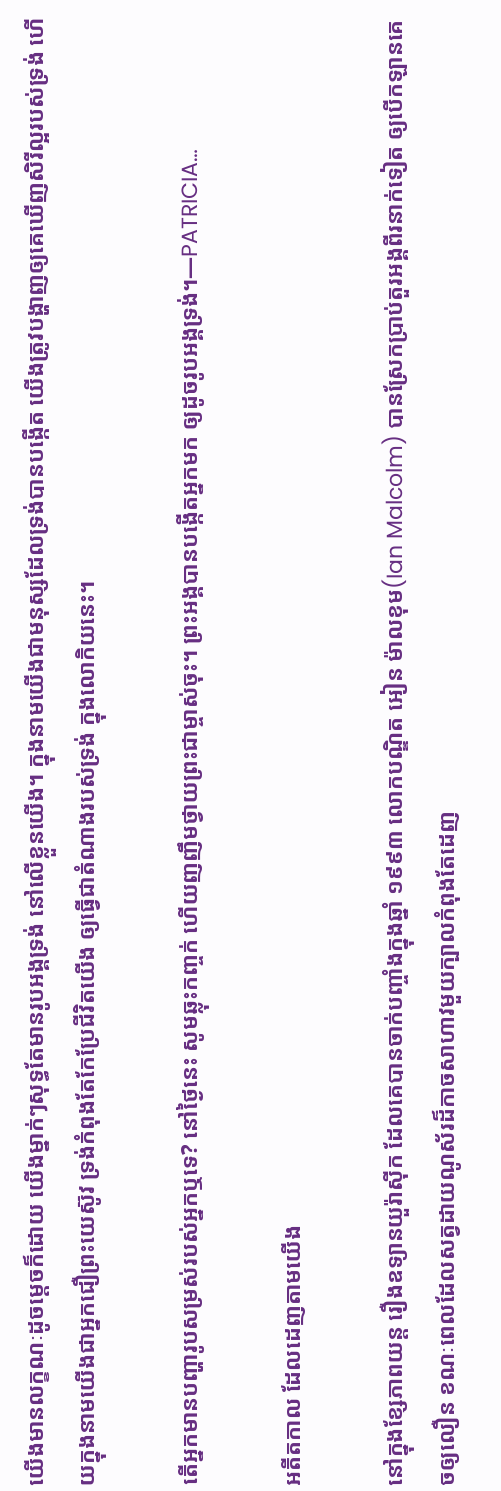យើងមានលក្ខណៈដូចម្តេចក៏ដោយ យើងម្នាក់ៗសុទ្ធតែមានរូបអង្គទ្រង់ នៅលើខ្លួនយើង។ ក្នុងនាមយើងជាមនុស្សដែលទ្រង់បានបង្កើត យើងត្រូវបង្ហាញឲ្យគេឃើញសិរីល្អរបស់ទ្រង់ ហើយក្នុងនាមយើងជាអ្នកជឿព្រះយេស៊ូវ ទ្រង់កំពុងតែកែប្រែជីវិតយើង ឲ្យធ្វើជាតំណាងរបស់ទ្រង់ ក្នុងលោកិយនេះ។

តើអ្នកមានបញ្ហារូបសម្រស់របស់អ្នកឬទេ? នៅថ្ងៃនេះ សូមឆ្លុះកញ្ចក់ ហើយញញឹមថ្វាយព្រះជាម្ចាស់ចុះ។ ព្រះអង្គបានបង្កើតអ្នកមក ឲ្យដូចរូបអង្គទ្រង់។—PATRICIA…

អតីតកាល ដែលដេញតាមយើង

នៅក្នុងខ្សែភាពយន្ត រឿងឧទ្យានយួរ៉ាស៊ីក ដែលគេបានចាក់បញ្ចាំងក្នុងឆ្នាំ ១៩៩៣ លោកបណ្ឌិត អៀន ម៉ាលខុម(Ian Malcolm) បានស្រែកប្រាប់តួរអង្គពីរនាក់ទៀត ឲ្យបើកឡានគេចឲ្យលឿន ខណៈពេលដែលសត្វដាយណូស័រដ៏កាចសាហាវមួយក្បាលកំពុងតែដេញ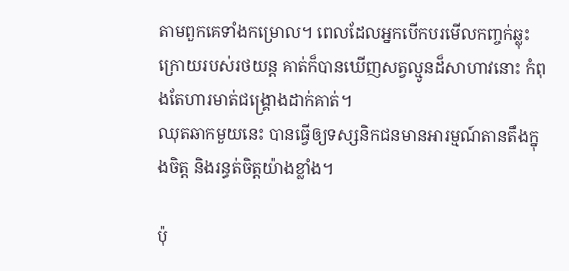តាមពួកគេទាំងកម្រោល។ ពេលដែលអ្នកបើកបរមើលកញ្ចក់ឆ្លុះក្រោយរបស់រថយន្ត គាត់ក៏បានឃើញសត្វល្មូនដ៏សាហាវនោះ កំពុងតែហារមាត់ជង្រ្គោងដាក់គាត់។
ឈុតឆាកមួយនេះ បានធ្វើឲ្យទស្សនិកជនមានអារម្មណ៍តានតឹងក្នុងចិត្ត និងរន្ធត់ចិត្តយ៉ាងខ្លាំង។

ប៉ុ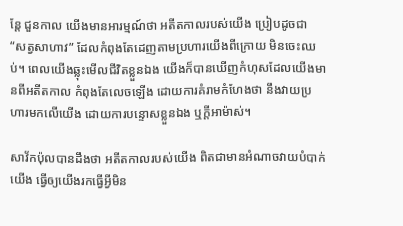ន្តែ ជួនកាល យើងមានអារម្មណ៍ថា អតីតកាលរបស់យើង ប្រៀបដូចជា “សត្វសាហាវ” ដែលកំពុងតែដេញតាមប្រហារយើងពីក្រោយ មិនចេះឈប់។ ពេលយើងឆ្លុះមើលជីវិតខ្លួនឯង យើងក៏បានឃើញកំហុសដែលយើងមានពីអតីតកាល កំពុងតែលេចឡើង ដោយការគំរាមកំហែងថា នឹងវាយប្រហារមកលើយើង ដោយការបន្ទោសខ្លួនឯង ឬក្តីអាម៉ាស់។

សាវ័កប៉ុលបានដឹងថា អតីតកាលរបស់យើង ពិតជាមានអំណាចវាយបំបាក់យើង ធ្វើឲ្យយើងរកធ្វើអ្វីមិន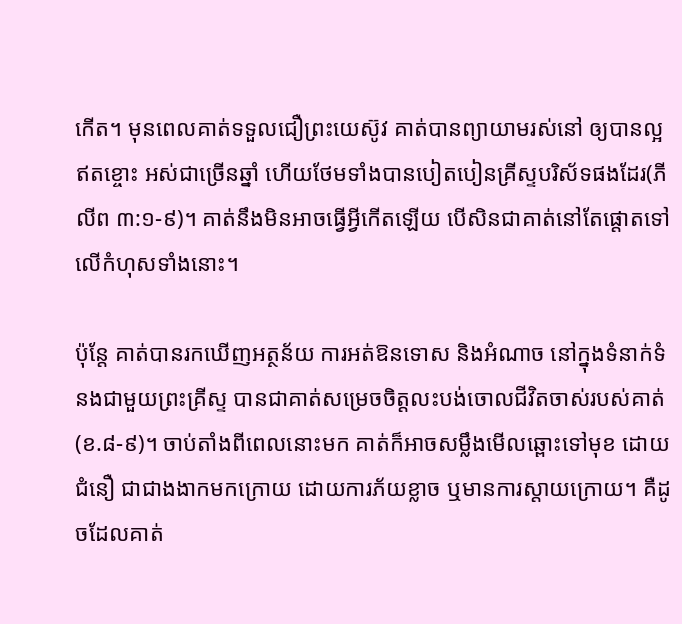កើត។ មុនពេលគាត់ទទួលជឿព្រះយេស៊ូវ គាត់បានព្យាយាមរស់នៅ ឲ្យបានល្អឥតខ្ចោះ អស់ជាច្រើនឆ្នាំ ហើយថែមទាំងបានបៀតបៀនគ្រីស្ទបរិស័ទផងដែរ(ភីលីព ៣:១-៩)។ គាត់នឹងមិនអាចធ្វើអ្វីកើតឡើយ បើសិនជាគាត់នៅតែផ្តោតទៅលើកំហុសទាំងនោះ។

ប៉ុន្តែ គាត់បានរកឃើញអត្ថន័យ ការអត់ឱនទោស និងអំណាច នៅក្នុងទំនាក់ទំនងជាមួយព្រះគ្រីស្ទ បានជាគាត់សម្រេចចិត្តលះបង់ចោលជីវិតចាស់របស់គាត់(ខ.៨-៩)។ ចាប់តាំងពីពេលនោះមក គាត់ក៏អាចសម្លឹងមើលឆ្ពោះទៅមុខ ដោយជំនឿ ជាជាងងាកមកក្រោយ ដោយការភ័យខ្លាច ឬមានការស្តាយក្រោយ។ គឺដូចដែលគាត់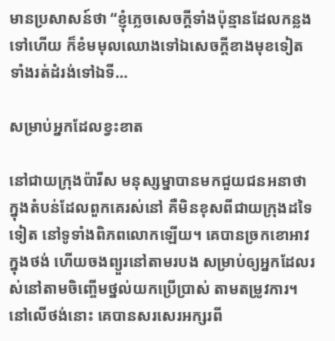មានប្រសាសន៍ថា “ខ្ញុំភ្លេចសេចក្តីទាំងប៉ុន្មានដែលកន្លងទៅហើយ ក៏ខំមមុលឈោងទៅឯសេចក្តីខាងមុខទៀត ទាំងរត់ដំរង់ទៅឯទី…

សម្រាប់អ្នកដែលខ្វះខាត

នៅជាយក្រុងប៉ារីស មនុស្សម្នាបានមកជួយជនអនាថា ក្នុងតំបន់ដែលពួកគេរស់នៅ គឺមិនខុសពីជាយក្រុងដទៃទៀត នៅទូទាំងពិភពលោកឡើយ។ គេបានច្រកខោអាវក្នុងថង់ ហើយចងព្យួរនៅតាមរបង សម្រាប់ឲ្យអ្នកដែលរស់នៅតាមចិញ្ចើមថ្នល់យកប្រើប្រាស់ តាមតម្រូវការ។ នៅលើថង់នោះ គេបានសរសេរអក្សរពី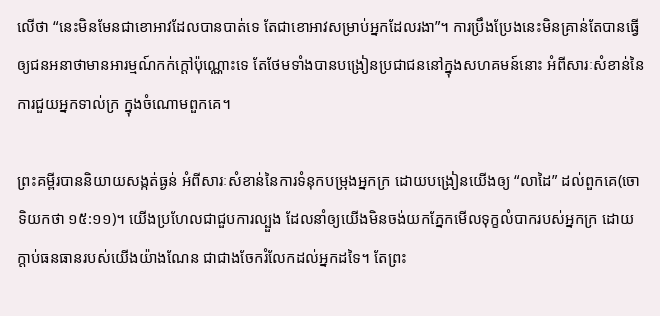លើថា “នេះមិនមែនជាខោអាវដែលបានបាត់ទេ តែជាខោអាវសម្រាប់អ្នកដែលរងា”។ ការប្រឹងប្រែងនេះមិនគ្រាន់តែបានធ្វើឲ្យជនអនាថាមានអារម្មណ៍កក់ក្តៅប៉ុណ្ណោះទេ តែថែមទាំងបានបង្រៀនប្រជាជននៅក្នុងសហគមន៍នោះ អំពីសារៈសំខាន់នៃការជួយអ្នកទាល់ក្រ ក្នុងចំណោមពួកគេ។

ព្រះគម្ពីរបាននិយាយសង្កត់ធ្ងន់ អំពីសារៈសំខាន់នៃការទំនុកបម្រុងអ្នកក្រ ដោយបង្រៀនយើងឲ្យ “លាដៃ” ដល់ពួកគេ(ចោទិយកថា ១៥:១១)។ យើងប្រហែលជាជួបការល្បួង ដែលនាំឲ្យយើងមិនចង់យកភ្នែកមើលទុក្ខលំបាករបស់អ្នកក្រ ដោយក្តាប់ធនធានរបស់យើងយ៉ាងណែន ជាជាងចែករំលែកដល់អ្នកដទៃ។ តែព្រះ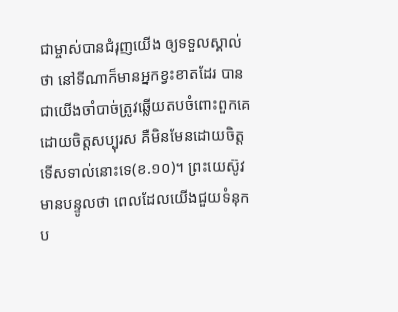ជាម្ចាស់បានជំរុញយើង ឲ្យទទួលស្គាល់ថា នៅទីណាក៏មានអ្នកខ្វះខាតដែរ បានជាយើងចាំបាច់ត្រូវឆ្លើយតបចំពោះពួកគេ ដោយចិត្តសប្បុរស គឺមិនមែនដោយចិត្តទើសទាល់នោះទេ(ខ.១០)។ ព្រះយេស៊ូវមានបន្ទូលថា ពេលដែលយើងជួយទំនុកប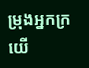ម្រុងអ្នកក្រ យើ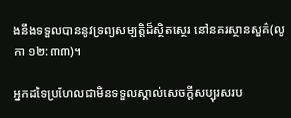ងនឹងទទួលបាននូវទ្រព្យសម្បត្តិដ៏ស្ថិតស្ថេរ នៅនគរស្ថានសួគ៌(លូកា ១២:៣៣)។

អ្នកដទៃប្រហែលជាមិនទទួលស្គាល់សេចក្តីសប្បុរសរប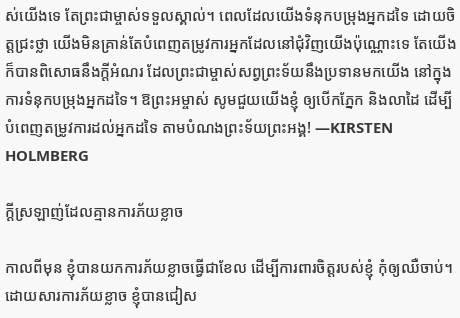ស់យើងទេ តែព្រះជាម្ចាស់ទទួលស្គាល់។ ពេលដែលយើងទំនុកបម្រុងអ្នកដទៃ ដោយចិត្តជ្រះថ្លា យើងមិនគ្រាន់តែបំពេញតម្រូវការអ្នកដែលនៅជុំវិញយើងប៉ុណ្ណោះទេ តែយើងក៏បានពិសោធនឹងក្តីអំណរ ដែលព្រះជាម្ចាស់សព្វព្រះទ័យនឹងប្រទានមកយើង នៅក្នុងការទំនុកបម្រុងអ្នកដទៃ។ ឱព្រះអម្ចាស់ សូមជួយយើងខ្ញុំ ឲ្យបើកភ្នែក និងលាដៃ ដើម្បីបំពេញតម្រូវការដល់អ្នកដទៃ តាមបំណងព្រះទ័យព្រះអង្គ! —KIRSTEN HOLMBERG

ក្តីស្រឡាញ់ដែលគ្មានការភ័យខ្លាច

កាលពីមុន ខ្ញុំបានយកការភ័យខ្លាចធ្វើជាខែល ដើម្បីការពារចិត្តរបស់ខ្ញុំ កុំឲ្យឈឺចាប់។ ដោយសារការភ័យខ្លាច ខ្ញុំបានជៀស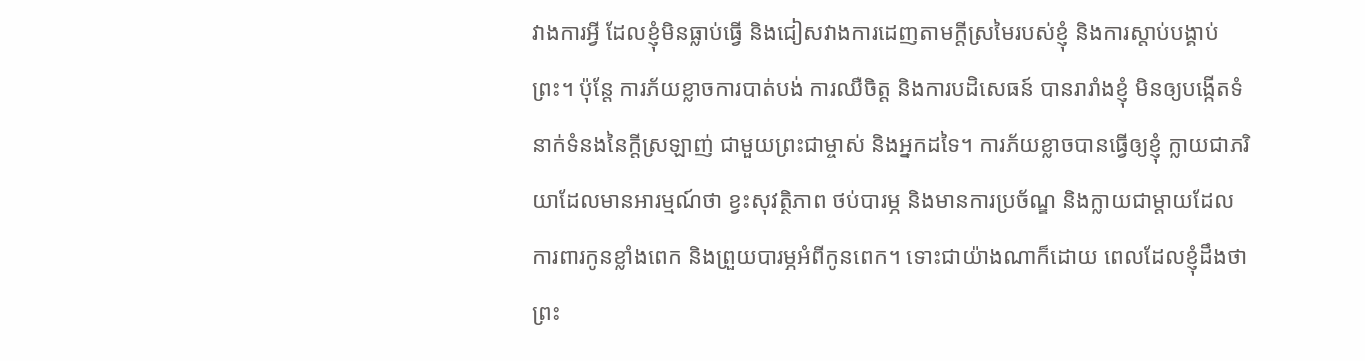វាងការអ្វី ដែលខ្ញុំមិនធ្លាប់ធ្វើ និងជៀសវាងការដេញតាមក្តីស្រមៃរបស់ខ្ញុំ និងការស្តាប់បង្គាប់ព្រះ។ ប៉ុន្តែ ការភ័យខ្លាចការបាត់បង់ ការឈឺចិត្ត និងការបដិសេធន៍ បានរារាំងខ្ញុំ មិនឲ្យបង្កើតទំនាក់ទំនងនៃក្តីស្រឡាញ់ ជាមួយព្រះជាម្ចាស់ និងអ្នកដទៃ។ ការភ័យខ្លាចបានធ្វើឲ្យខ្ញុំ ក្លាយជាភរិយាដែលមានអារម្មណ៍ថា ខ្វះសុវត្ថិភាព ថប់បារម្ភ និងមានការប្រច័ណ្ឌ និងក្លាយជាម្តាយដែលការពារកូនខ្លាំងពេក និងព្រួយបារម្ភអំពីកូនពេក។ ទោះជាយ៉ាងណាក៏ដោយ ពេលដែលខ្ញុំដឹងថា ព្រះ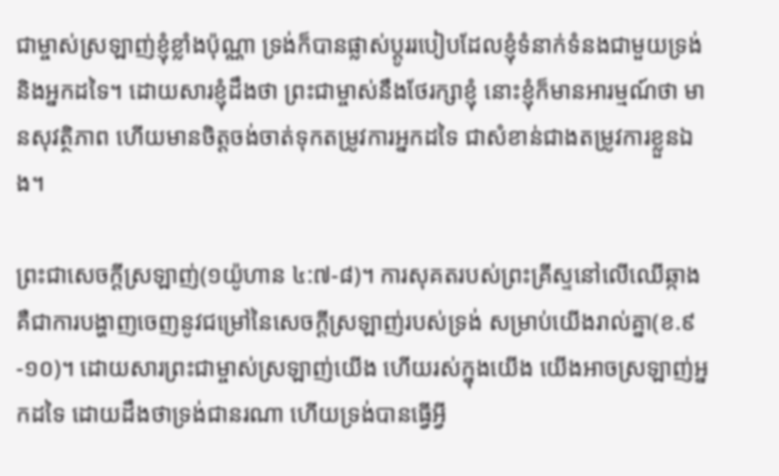ជាម្ចាស់ស្រឡាញ់ខ្ញុំខ្លាំងប៉ុណ្ណា ទ្រង់ក៏បានផ្លាស់ប្តូររបៀបដែលខ្ញុំទំនាក់ទំនងជាមួយទ្រង់ និងអ្នកដទៃ។ ដោយសារខ្ញុំដឹងថា ព្រះជាម្ចាស់នឹងថែរក្សាខ្ញុំ នោះខ្ញុំក៏មានអារម្មណ៍ថា មានសុវត្ថិភាព ហើយមានចិត្តចង់ចាត់ទុកតម្រូវការអ្នកដទៃ ជាសំខាន់ជាងតម្រូវការខ្លួនឯង។

ព្រះជាសេចក្តីស្រឡាញ់(១យ៉ូហាន ៤:៧-៨)។ ការសុគតរបស់ព្រះគ្រីស្ទនៅលើឈើឆ្កាង គឺជាការបង្ហាញចេញនូវជម្រៅនៃសេចក្តីស្រឡាញ់របស់ទ្រង់ សម្រាប់យើងរាល់គ្នា(ខ.៩-១០)។ ដោយសារព្រះជាម្ចាស់ស្រឡាញ់យើង ហើយរស់ក្នុងយើង យើងអាចស្រឡាញ់អ្នកដទៃ ដោយដឹងថាទ្រង់ជានរណា ហើយទ្រង់បានធ្វើអ្វី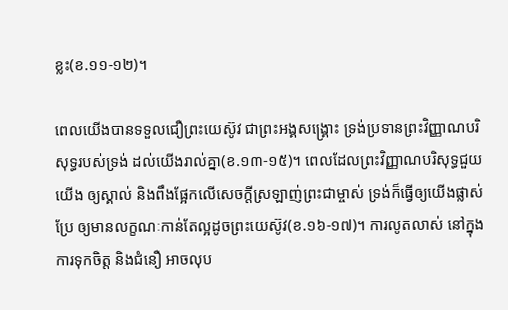ខ្លះ(ខ.១១-១២)។

ពេលយើងបានទទួលជឿព្រះយេស៊ូវ ជាព្រះអង្គសង្រ្គោះ ទ្រង់ប្រទានព្រះវិញ្ញាណបរិសុទ្ធរបស់ទ្រង់ ដល់យើងរាល់គ្នា(ខ.១៣-១៥)។ ពេលដែលព្រះវិញ្ញាណបរិសុទ្ធជួយយើង ឲ្យស្គាល់ និងពឹងផ្អែកលើសេចក្តីស្រឡាញ់ព្រះជាម្ចាស់ ទ្រង់ក៏ធ្វើឲ្យយើងផ្លាស់ប្រែ ឲ្យមានលក្ខណៈកាន់តែល្អដូចព្រះយេស៊ូវ(ខ.១៦-១៧)។ ការលូតលាស់ នៅក្នុងការទុកចិត្ត និងជំនឿ អាចលុប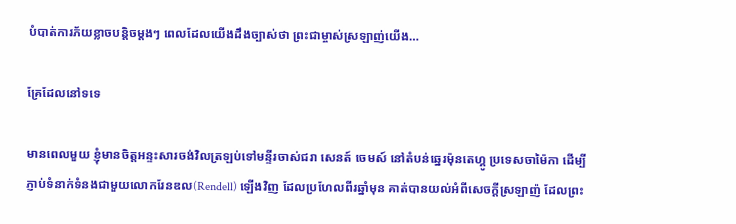បំបាត់ការភ័យខ្លាចបន្តិចម្តងៗ ពេលដែលយើងដឹងច្បាស់ថា ព្រះជាម្ចាស់ស្រឡាញ់យើង…

គ្រែដែលនៅទទេ

មានពេលមួយ ខ្ញុំមានចិត្តអន្ទះសារចង់វិលត្រឡប់ទៅមន្ទីរចាស់ជរា សេនត៍ ចេមស៍ នៅតំបន់ឆ្នេរម៉ុនតេហ្គូ ប្រទេសចាម៉ៃកា ដើម្បីភ្ញាប់ទំនាក់ទំនងជាមួយលោករែនឌល(Rendell) ឡើងវិញ ដែលប្រហែលពីរឆ្នាំមុន គាត់បានយល់អំពីសេចក្តីស្រឡាញ៉ ដែលព្រះ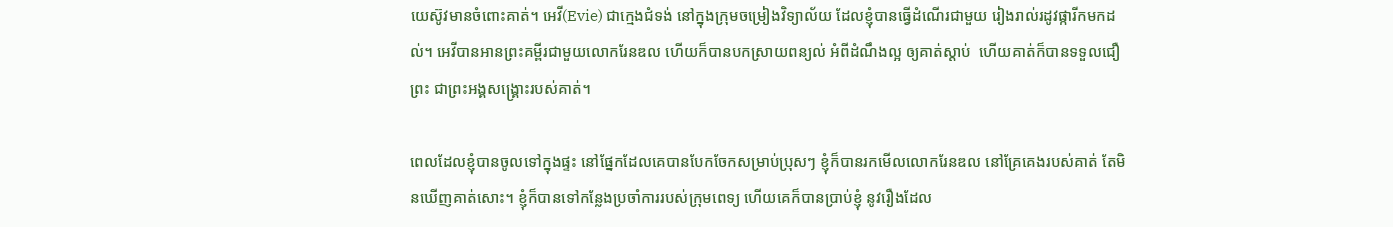យេស៊ូវមានចំពោះគាត់។ អេវី(Evie) ជាក្មេងជំទង់ នៅក្នុងក្រុមចម្រៀងវិទ្យាល័យ ដែលខ្ញុំបានធ្វើដំណើរជាមួយ រៀងរាល់រដូវផ្ការីកមកដល់។ អេវីបានអានព្រះគម្ពីរជាមួយលោករែនឌល ហើយក៏បានបកស្រាយពន្យល់ អំពីដំណឹងល្អ ឲ្យគាត់ស្តាប់  ហើយគាត់ក៏បានទទួលជឿព្រះ ជាព្រះអង្គសង្រ្គោះរបស់គាត់។

ពេលដែលខ្ញុំបានចូលទៅក្នុងផ្ទះ នៅផ្នែកដែលគេបានបែកចែកសម្រាប់ប្រុសៗ ខ្ញុំក៏បានរកមើលលោករែនឌល នៅគ្រែគេងរបស់គាត់ តែមិនឃើញគាត់សោះ។ ខ្ញុំក៏បានទៅកន្លែងប្រចាំការរបស់ក្រុមពេទ្យ ហើយគេក៏បានប្រាប់ខ្ញុំ នូវរឿងដែល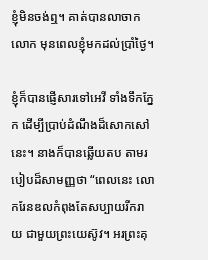ខ្ញុំមិនចង់ឮ។ គាត់បានលាចាកលោក មុនពេលខ្ញុំមកដល់ប្រាំថ្ងៃ។

ខ្ញុំក៏បានផ្ញើសារទៅអេវី ទាំងទឹកភ្នែក ដើម្បីប្រាប់ដំណឹងដ៏សោកសៅនេះ។ នាងក៏បានឆ្លើយតប តាមរបៀបដ៏សាមញ្ញថា “ពេលនេះ លោករែនឌលកំពុងតែសប្បាយរីករាយ ជាមួយព្រះយេស៊ូវ។ អរព្រះគុ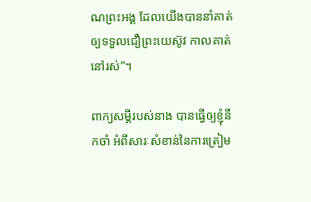ណព្រះអង្គ ដែលយើងបាននាំគាត់ឲ្យទទួលជឿព្រះយេស៊ូវ កាលគាត់នៅរស់”។

ពាក្យសម្តីរបស់នាង បានធ្វើឲ្យខ្ញុំនឹកចាំ អំពីសារៈសំខាន់នៃការត្រៀម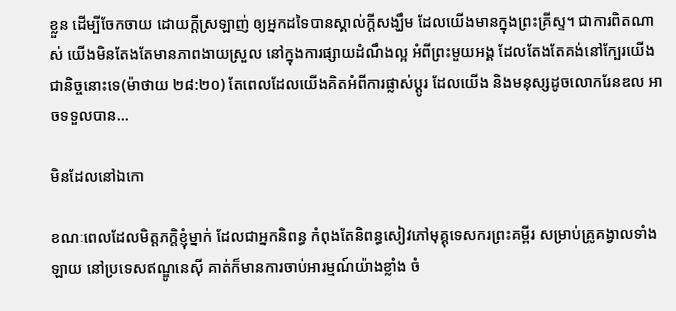ខ្លួន ដើម្បីចែកចាយ ដោយក្តីស្រឡាញ់ ឲ្យអ្នកដទៃបានស្គាល់ក្តីសង្ឃឹម ដែលយើងមានក្នុងព្រះគ្រីស្ទ។ ជាការពិតណាស់ យើងមិនតែងតែមានភាពងាយស្រួល នៅក្នុងការផ្សាយដំណឹងល្អ អំពីព្រះមួយអង្គ ដែលតែងតែគង់នៅក្បែរយើងជានិច្ចនោះទេ(ម៉ាថាយ ២៨:២០) តែពេលដែលយើងគិតអំពីការផ្លាស់ប្តូរ ដែលយើង និងមនុស្សដូចលោករែនឌល អាចទទួលបាន…

មិនដែលនៅឯកោ

ខណៈពេលដែលមិត្តភក្តិខ្ញុំម្នាក់ ដែលជាអ្នកនិពន្ធ កំពុងតែនិពន្ធសៀវភៅមុគ្គុទេសករព្រះគម្ពីរ សម្រាប់គ្រូគង្វាលទាំងឡាយ នៅប្រទេសឥណ្ឌូនេស៊ី គាត់ក៏មានការចាប់អារម្មណ៍យ៉ាងខ្លាំង ចំ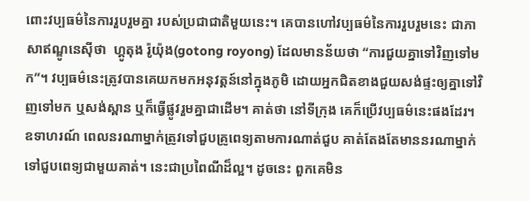ពោះវប្បធម៌នៃការរួបរួមគ្នា របស់ប្រជាជាតិមួយនេះ។ គេបានហៅវប្បធម៌នៃការរួបរួមនេះ ជាភាសាឥណ្ឌូនេស៊ីថា  ហ្គូតុង រ៉ូយ៉ុង(gotong royong) ដែលមានន័យថា “ការជួយគ្នាទៅវិញទៅមក”។ វប្បធម៌នេះត្រូវបានគេយកមកអនុវត្តន៍នៅក្នុងភូមិ ដោយអ្នកជិតខាងជួយសង់ផ្ទះឲ្យគ្នាទៅវិញទៅមក ឬសង់ស្ពាន ឬក៏ធ្វើផ្លូវរួមគ្នាជាដើម។ គាត់ថា នៅទីក្រុង គេក៏ប្រើវប្បធម៌នេះផងដែរ។ ឧទាហរណ៍ ពេលនរណាម្នាក់ត្រូវទៅជួបគ្រូពេទ្យតាមការណាត់ជួប គាត់តែងតែមាននរណាម្នាក់ ទៅជួបពេទ្យជាមួយគាត់។ នេះជាប្រពៃណីដ៏ល្អ។ ដូចនេះ ពួកគេមិន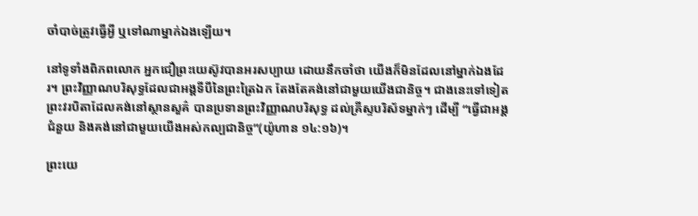ចាំបាច់ត្រូវធ្វើអ្វី ឬទៅណាម្នាក់ឯងឡើយ។

នៅទូទាំងពិភពលោក អ្នកជឿព្រះយេស៊ូវបានអរសប្បាយ ដោយនឹកចាំថា យើងក៏មិនដែលនៅម្នាក់ឯងដែរ។ ព្រះវិញ្ញាណបរិសុទ្ធដែលជាអង្គទីបីនៃព្រះត្រៃឯក តែងតែគង់នៅជាមួយយើងជានិច្ច។ ជាងនេះទៅទៀត ព្រះវរបិតាដែលគង់នៅស្ថានសួគ៌ បានប្រទានព្រះវិញ្ញាណបរិសុទ្ធ ដល់គ្រីស្ទបរិស័ទម្នាក់ៗ ដើម្បី “ធ្វើជាអង្គជំនួយ និងគង់នៅជាមួយយើងអស់កល្បជានិច្ច”(យ៉ូហាន ១៤:១៦)។

ព្រះយេ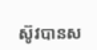ស៊ូវបានស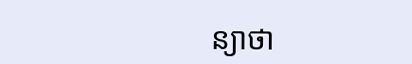ន្យាថា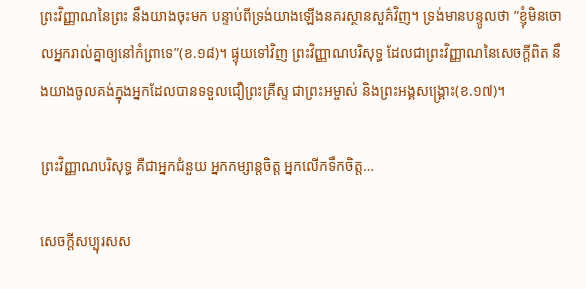ព្រះវិញ្ញាណនៃព្រះ នឹងយាងចុះមក បន្ទាប់ពីទ្រង់យាងឡើងនគរស្ថានសួគ៌វិញ។ ទ្រង់មានបន្ទូលថា “ខ្ញុំមិនចោលអ្នករាល់គ្នាឲ្យនៅកំព្រាទេ”(ខ.១៨)។ ផ្ទុយទៅវិញ ព្រះវិញ្ញាណបរិសុទ្ធ ដែលជាព្រះវិញ្ញាណនៃសេចក្តីពិត នឹងយាងចូលគង់ក្នុងអ្នកដែលបានទទួលជឿព្រះគ្រីស្ទ ជាព្រះអម្ចាស់ និងព្រះអង្គសង្រ្គោះ(ខ.១៧)។

ព្រះវិញ្ញាណបរិសុទ្ធ គឺជាអ្នកជំនួយ អ្នកកម្សាន្តចិត្ត អ្នកលើកទឹកចិត្ត…

សេចក្តីសប្បុរសស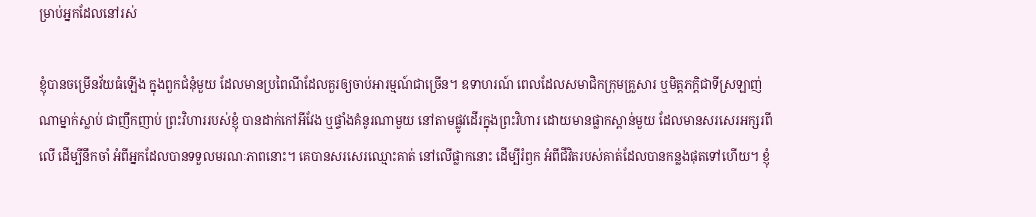ម្រាប់អ្នកដែលនៅរស់

ខ្ញុំបានចម្រើនវ័យធំឡើង ក្នុងពួកជំនុំមួយ ដែលមានប្រពៃណីដែលគួរឲ្យចាប់អារម្មណ៍ជាច្រើន។ ឧទាហរណ៍ ពេលដែលសមាជិកក្រុមគ្រួសារ ឬមិត្តភក្តិជាទីស្រឡាញ់ណាម្នាក់ស្លាប់ ជាញឹកញាប់ ព្រះវិហាររបស់ខ្ញុំ បានដាក់កៅអីវែង ឬផ្ទាំងគំនូរណាមួយ នៅតាមផ្លូវដើរក្នុងព្រះវិហារ ដោយមានផ្លាកស្ពាន់មួយ ដែលមានសរសេរអក្សរពីលើ ដើម្បីនឹកចាំ អំពីអ្នកដែលបានទទួលមរណៈភាពនោះ។ គេបានសរសេរឈ្មោះគាត់ នៅលើផ្លាកនោះ ដើម្បីរំឭក អំពីជីវិតរបស់គាត់ដែលបានកន្លងផុតទៅហើយ។ ខ្ញុំ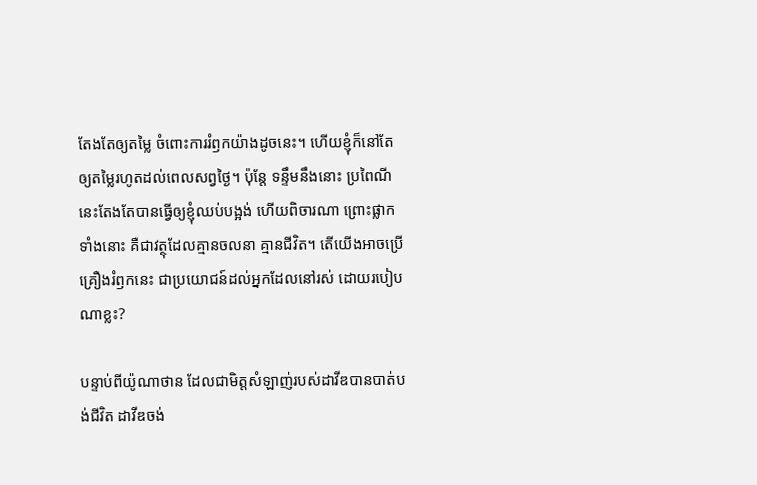តែងតែឲ្យតម្លៃ ចំពោះការរំឭកយ៉ាងដូចនេះ។ ហើយខ្ញុំក៏នៅតែឲ្យតម្លៃរហូតដល់ពេលសព្វថ្ងៃ។ ប៉ុន្តែ ទន្ទឹមនឹងនោះ ប្រពៃណីនេះតែងតែបានធ្វើឲ្យខ្ញុំឈប់បង្អង់ ហើយពិចារណា ព្រោះផ្លាកទាំងនោះ គឺជាវត្ថុដែលគ្មានចលនា គ្មានជីវិត។ តើយើងអាចប្រើគ្រឿងរំឭកនេះ ជាប្រយោជន៍ដល់អ្នកដែលនៅរស់ ដោយរបៀបណាខ្លះ?

បន្ទាប់ពីយ៉ូណាថាន ដែលជាមិត្តសំឡាញ់របស់ដាវីឌបានបាត់បង់ជីវិត ដាវីឌចង់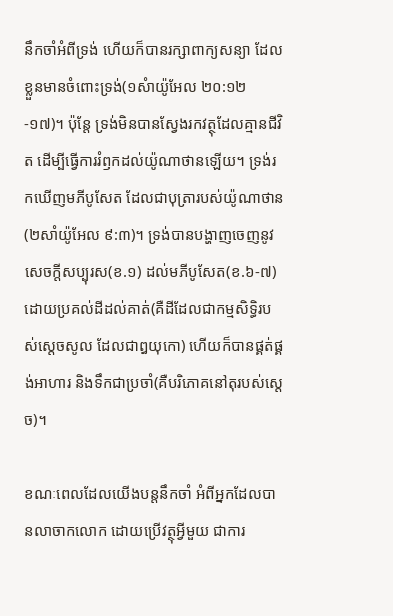នឹកចាំអំពីទ្រង់ ហើយក៏បានរក្សាពាក្យសន្យា ដែលខ្លួនមានចំពោះទ្រង់(១សំាយ៉ូអែល ២០:១២-១៧)។ ប៉ុន្តែ ទ្រង់មិនបានស្វែងរកវត្ថុដែលគ្មានជីវិត ដើម្បីធ្វើការរំឭកដល់យ៉ូណាថានឡើយ។ ទ្រង់រកឃើញមភីបូសែត ដែលជាបុត្រារបស់យ៉ូណាថាន(២សាំយ៉ូអែល ៩:៣)។ ទ្រង់បានបង្ហាញចេញនូវសេចក្តីសប្បុរស(ខ.១) ដល់មភីបូសែត(ខ.៦-៧) ដោយប្រគល់ដីដល់គាត់(គឺដីដែលជាកម្មសិទ្ធិរបស់ស្តេចសូល ដែលជាឰយុកោ) ហើយក៏បានផ្គត់ផ្គង់អាហារ និងទឹកជាប្រចាំ(គឺបរិភោគនៅតុរបស់ស្តេច)។

ខណៈពេលដែលយើងបន្តនឹកចាំ អំពីអ្នកដែលបានលាចាកលោក ដោយប្រើវត្ថុអ្វីមួយ ជាការ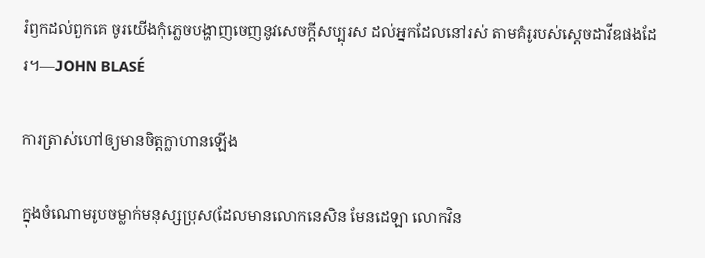រំឭកដល់ពួកគេ ចូរយើងកុំភ្លេចបង្ហាញចេញនូវសេចក្តីសប្បុរស ដល់អ្នកដែលនៅរស់ តាមគំរូរបស់ស្តេចដាវីឌផងដែរ។—JOHN BLASÉ

ការត្រាស់ហៅឲ្យមានចិត្តក្លាហានឡើង

ក្នុងចំណោមរូបចម្លាក់មនុស្សប្រុស(ដែលមានលោកនេសិន មែនដេឡា លោកវិន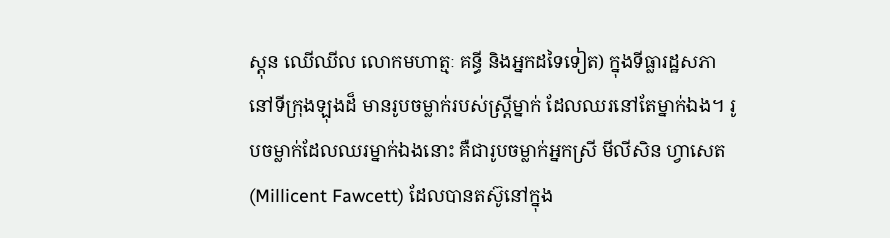ស្តុន ឈើឈីល លោកមហាត្មៈ គន្ធី និងអ្នកដទៃទៀត) ក្នុងទីធ្លារដ្ឋសភានៅទីក្រុងឡុងដ៏ មានរូបចម្លាក់របស់ស្រ្តីម្នាក់ ដែលឈរនៅតែម្នាក់ឯង។ រូបចម្លាក់ដែលឈរម្នាក់ឯងនោះ គឺជារូបចម្លាក់អ្នកស្រី មីលីសិន ហ្វាសេត(Millicent Fawcett) ដែលបានតស៊ូនៅក្នុង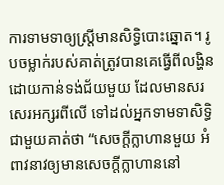ការទាមទាឲ្យស្រ្តីមានសិទ្ធិបោះឆ្នោត។ រូបចម្លាក់របស់គាត់ត្រូវបានគេធ្វើពីលង្ហិន ដោយកាន់ទង់ជ័យមួយ ដែលមានសរសេរអក្សរពីលើ ទៅដល់អ្នកទាមទាសិទ្ធិជាមួយគាត់ថា “សេចក្តីក្លាហានមួយ អំពាវនាវឲ្យមានសេចក្តីក្លាហាននៅ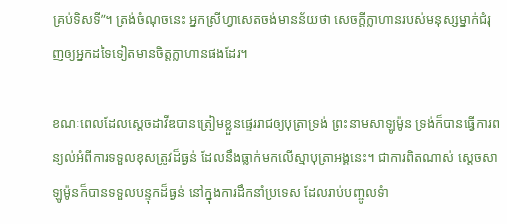គ្រប់ទិសទី”។ ត្រង់ចំណុចនេះ អ្នកស្រីហ្វាសេតចង់មានន័យថា សេចក្តីក្លាហានរបស់មនុស្សម្នាក់ជំរុញឲ្យអ្នកដទៃទៀតមានចិត្តក្លាហានផងដែរ។

ខណៈពេលដែលស្តេចដាវីឌបានត្រៀមខ្លួនផ្ទេររាជឲ្យបុត្រាទ្រង់ ព្រះនាមសាឡូម៉ូន ទ្រង់ក៏បានធ្វើការពន្យល់អំពីការទទួលខុសត្រូវដ៏ធ្ងន់ ដែលនឹងធ្លាក់មកលើស្មាបុត្រាអង្គនេះ។ ជាការពិតណាស់ ស្តេចសាឡូម៉ូនក៏បានទទួលបន្ទុកដ៏ធ្ងន់ នៅក្នុងការដឹកនាំប្រទេស ដែលរាប់បញ្ចូលទំា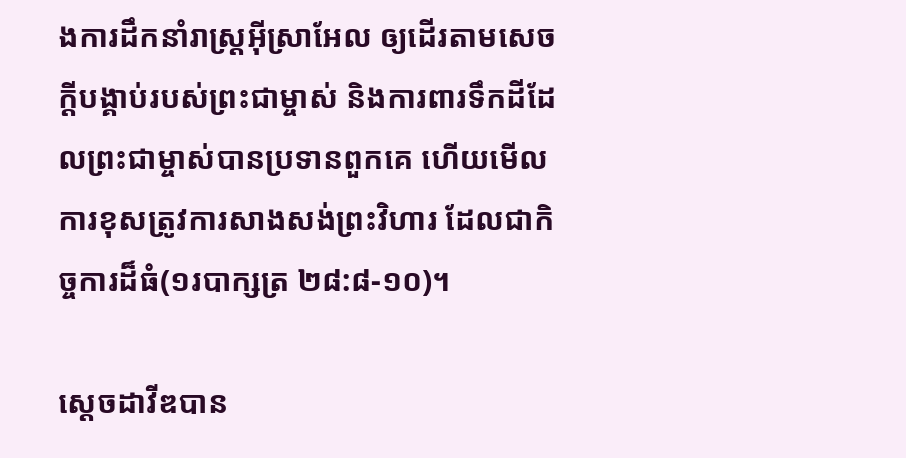ងការដឹកនាំរាស្រ្តអ៊ីស្រាអែល ឲ្យដើរតាមសេចក្តីបង្គាប់របស់ព្រះជាម្ចាស់ និងការពារទឹកដីដែលព្រះជាម្ចាស់បានប្រទានពួកគេ ហើយមើលការខុសត្រូវការសាងសង់ព្រះវិហារ ដែលជាកិច្ចការដ៏ធំ(១របាក្សត្រ ២៨:៨-១០)។

ស្តេចដាវីឌបាន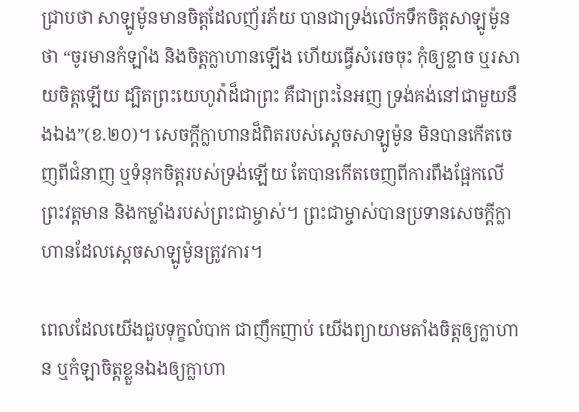ជ្រាបថា សាឡូម៉ូនមានចិត្តដែលញ័រភ័យ បានជាទ្រង់លើកទឹកចិត្តសាឡូម៉ូនថា “ចូរមានកំឡាំង និងចិត្តក្លាហានឡើង ហើយធ្វើសំរេចចុះ កុំឲ្យខ្លាច ឬរសាយចិត្តឡើយ ដ្បិតព្រះយេហូវ៉ាដ៏ជាព្រះ គឺជាព្រះនៃអញ ទ្រង់គង់នៅជាមួយនឹងឯង”(ខ.២០)។ សេចក្តីក្លាហានដ៏ពិតរបស់ស្តេចសាឡូម៉ូន មិនបានកើតចេញពីជំនាញ ឬទំនុកចិត្តរបស់ទ្រង់ឡើយ តែបានកើតចេញពីការពឹងផ្អែកលើព្រះវត្តមាន និងកម្លាំងរបស់ព្រះជាម្ចាស់។ ព្រះជាម្ចាស់បានប្រទានសេចក្តីក្លាហានដែលស្តេចសាឡូម៉ូនត្រូវការ។

ពេលដែលយើងជួបទុក្ខលំបាក ជាញឹកញាប់ យើងព្យាយាមតាំងចិត្តឲ្យក្លាហាន ឬកំឡាចិត្តខ្លួនឯងឲ្យក្លាហា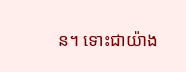ន។ ទោះជាយ៉ាង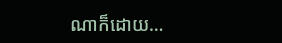ណាក៏ដោយ…